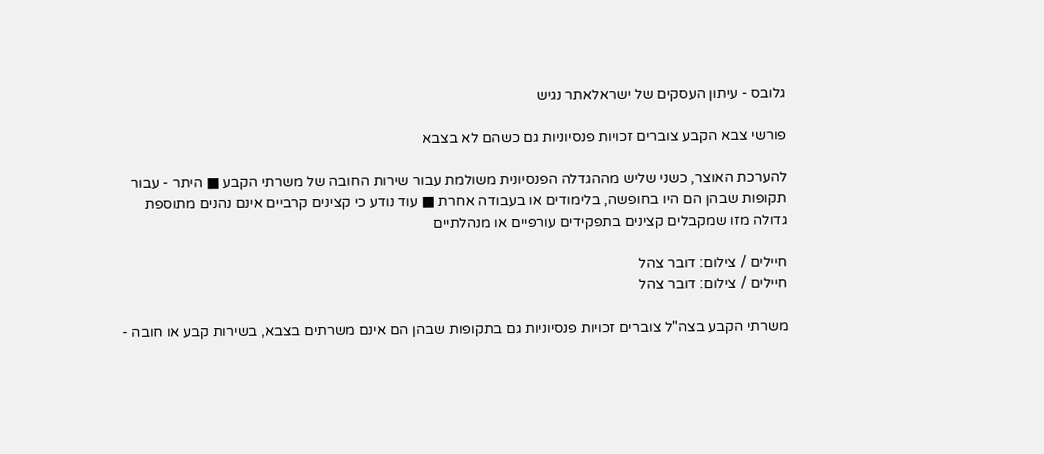גלובס - עיתון העסקים של ישראלאתר נגיש

פורשי צבא הקבע צוברים זכויות פנסיוניות גם כשהם לא בצבא

להערכת האוצר, כשני שליש מההגדלה הפנסיונית משולמת עבור שירות החובה של משרתי הקבע ■ היתר - עבור תקופות שבהן הם היו בחופשה, בלימודים או בעבודה אחרת ■ עוד נודע כי קצינים קרביים אינם נהנים מתוספת גדולה מזו שמקבלים קצינים בתפקידים עורפיים או מנהלתיים

חיילים / צילום: דובר צהל
חיילים / צילום: דובר צהל

משרתי הקבע בצה"ל צוברים זכויות פנסיוניות גם בתקופות שבהן הם אינם משרתים בצבא, בשירות קבע או חובה -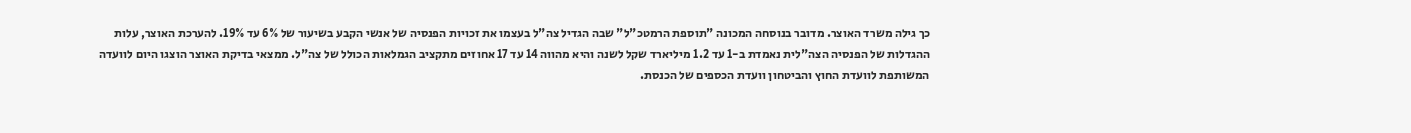כך גילה משרד האוצר. מדובר בנוסחה המכונה "תוספת הרמטכ"ל" שבה הגדיל צה"ל בעצמו את זכויות הפנסיה של אנשי הקבע בשיעור של 6% עד 19%. להערכת האוצר, עלות ההגדלות של הפנסיה הצה"לית נאמדת ב-1 עד 1.2 מיליארד שקל לשנה והיא מהווה 14 עד 17 אחוזים מתקציב הגמלאות הכולל של צה"ל. ממצאי בדיקת האוצר הוצגו היום לוועדה המשותפת לוועדת החוץ והביטחון וועדת הכספים של הכנסת.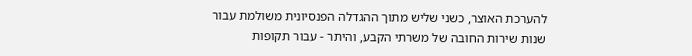להערכת האוצר, כשני שליש מתוך ההגדלה הפנסיונית משולמת עבור שנות שירות החובה של משרתי הקבע, והיתר - עבור תקופות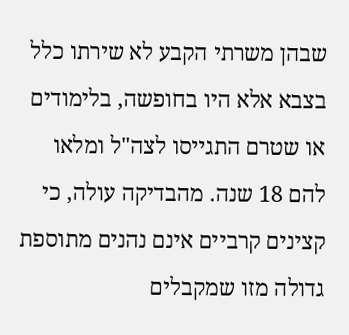שבהן משרתי הקבע לא שירתו כלל בצבא אלא היו בחופשה, בלימודים או שטרם התגייסו לצה"ל ומלאו להם 18 שנה. מהבדיקה עולה, כי קצינים קרביים אינם נהנים מתוספת גדולה מזו שמקבלים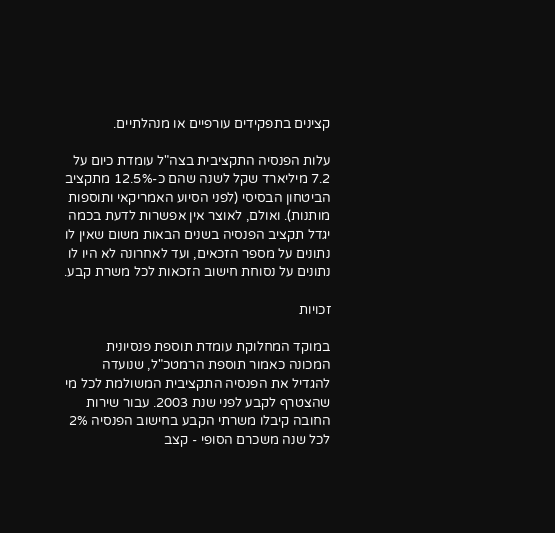קצינים בתפקידים עורפיים או מנהלתיים.

עלות הפנסיה התקציבית בצה"ל עומדת כיום על 7.2 מיליארד שקל לשנה שהם כ-12.5% מתקציב הביטחון הבסיסי (לפני הסיוע האמריקאי ותוספות מותנות). ואולם, לאוצר אין אפשרות לדעת בכמה יגדל תקציב הפנסיה בשנים הבאות משום שאין לו נתונים על מספר הזכאים, ועד לאחרונה לא היו לו נתונים על נסוחת חישוב הזכאות לכל משרת קבע.

זכויות

במוקד המחלוקת עומדת תוספת פנסיונית המכונה כאמור תוספת הרמטכ"ל, שנועדה להגדיל את הפנסיה התקציבית המשולמת לכל מי שהצטרף לקבע לפני שנת 2003. עבור שירות החובה קיבלו משרתי הקבע בחישוב הפנסיה 2% לכל שנה משכרם הסופי - קצב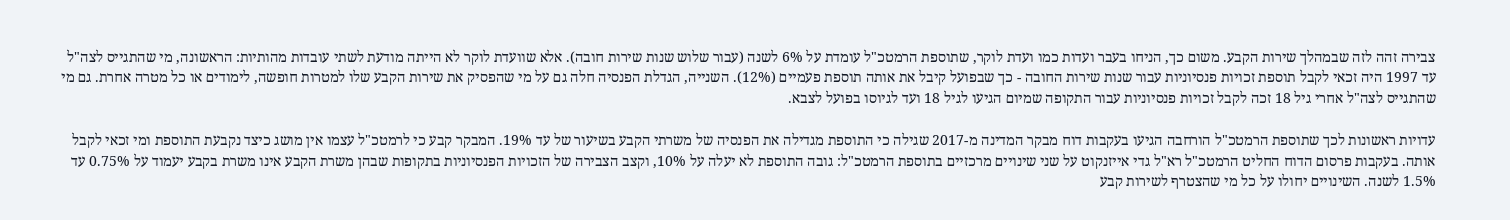צבירה זהה לזה שבמהלך שירות הקבע. משום כך, הניחו בעבר ועדות כמו ועדת לוקר, שתוספת הרמטכ"ל עומדת על 6% לשנה (עבור שלוש שנות שירות חובה). אלא שוועדת לוקר לא הייתה מודעת לשתי עובדות מהותיות: הראשונה, מי שהתגייס לצה"ל עד 1997 היה זכאי לקבל תוספת זכויות פנסיוניות עבור שנות שירות החובה - כך שבפועל קיבל את אותה תוספת פעמיים (12%). השנייה, הגדלת הפנסיה חלה גם על מי שהפסיק את שירות הקבע שלו למטרות חופשה, לימודים או כל מטרה אחרת. גם מי שהתגייס לצה"ל אחרי גיל 18 זכה לקבל זכויות פנסיוניות עבור התקופה שמיום הגיעו לגיל 18 ועד לגיוסו בפועל לצבא.

עדויות ראשונות לכך שתוספת הרמטכ"ל הורחבה הגיעו בעקבות דוח מבקר המדינה מ-2017 שגילה כי התוספת מגדילה את הפנסיה של משרתי הקבע בשיעור של עד 19%. המבקר קבע כי לרמטכ"ל עצמו אין מושג כיצד נקבעת התוספת ומי זכאי לקבל אותה. בעקבות פרסום הדוח החליט הרמטכ"ל רא"ל גדי אייזנקוט על שני שינויים מרכזיים בתוספת הרמטכ"ל: גובה התוספת לא יעלה על 10%, וקצב הצבירה של הזכויות הפנסיוניות בתקופות שבהן משרת הקבע אינו משרת בקבע יעמוד על 0.75% עד 1.5% לשנה. השינויים יחולו על כל מי שהצטרף לשירות קבע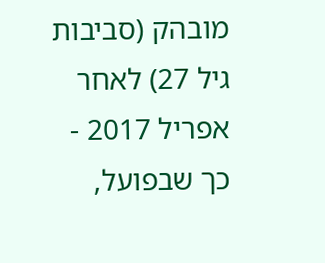מובהק (סביבות גיל 27) לאחר אפריל 2017 - כך שבפועל,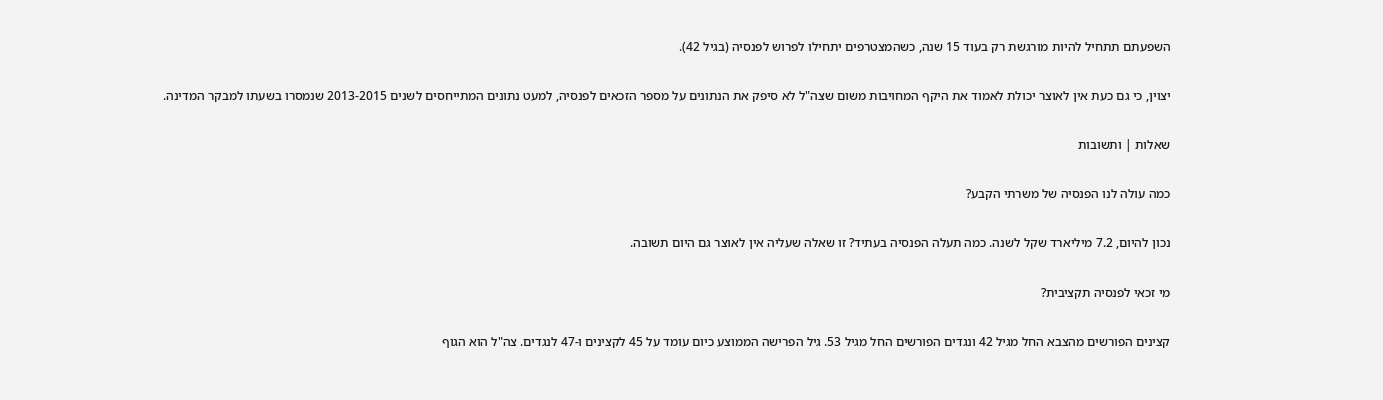השפעתם תתחיל להיות מורגשת רק בעוד 15 שנה, כשהמצטרפים יתחילו לפרוש לפנסיה (בגיל 42).

יצוין, כי גם כעת אין לאוצר יכולת לאמוד את היקף המחויבות משום שצה"ל לא סיפק את הנתונים על מספר הזכאים לפנסיה, למעט נתונים המתייחסים לשנים 2013-2015 שנמסרו בשעתו למבקר המדינה.

שאלות | ותשובות

כמה עולה לנו הפנסיה של משרתי הקבע?

נכון להיום, 7.2 מיליארד שקל לשנה. כמה תעלה הפנסיה בעתיד? זו שאלה שעליה אין לאוצר גם היום תשובה.

מי זכאי לפנסיה תקציבית?

קצינים הפורשים מהצבא החל מגיל 42 ונגדים הפורשים החל מגיל 53. גיל הפרישה הממוצע כיום עומד על 45 לקצינים ו-47 לנגדים. צה"ל הוא הגוף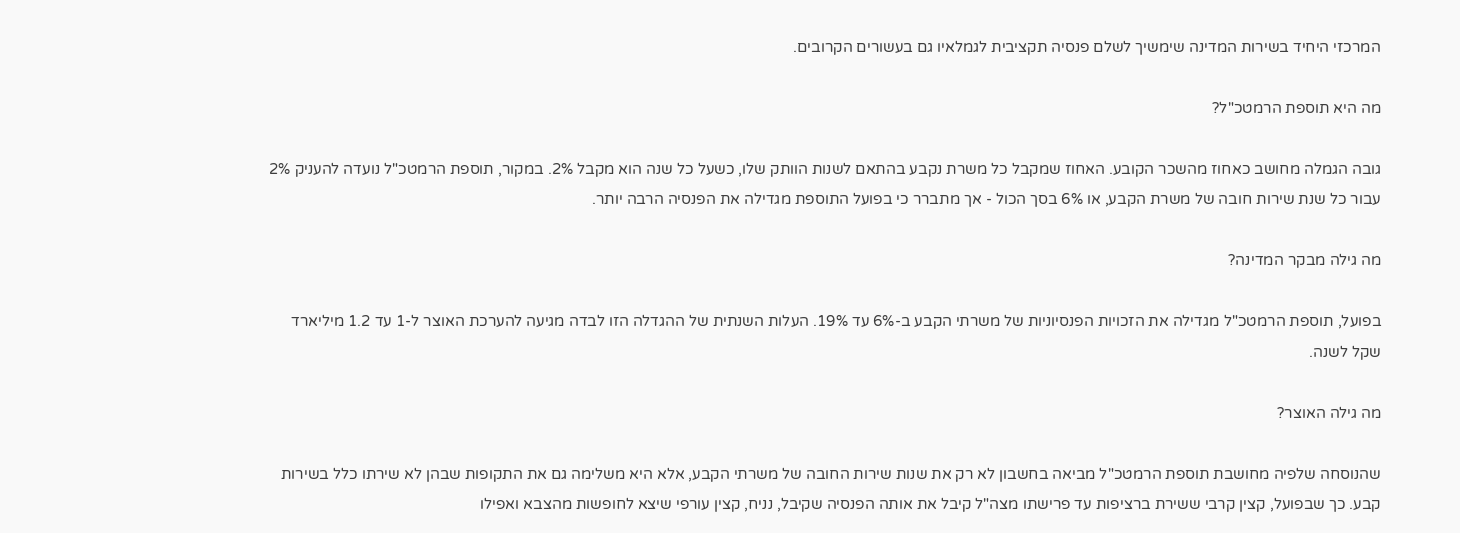המרכזי היחיד בשירות המדינה שימשיך לשלם פנסיה תקציבית לגמלאיו גם בעשורים הקרובים.

מה היא תוספת הרמטכ"ל?

גובה הגמלה מחושב כאחוז מהשכר הקובע. האחוז שמקבל כל משרת נקבע בהתאם לשנות הוותק שלו, כשעל כל שנה הוא מקבל 2%. במקור, תוספת הרמטכ"ל נועדה להעניק 2% עבור כל שנת שירות חובה של משרת הקבע, או 6% בסך הכול - אך מתברר כי בפועל התוספת מגדילה את הפנסיה הרבה יותר.

מה גילה מבקר המדינה?

בפועל, תוספת הרמטכ"ל מגדילה את הזכויות הפנסיוניות של משרתי הקבע ב-6% עד 19%. העלות השנתית של ההגדלה הזו לבדה מגיעה להערכת האוצר ל-1 עד 1.2 מיליארד שקל לשנה.

מה גילה האוצר?

שהנוסחה שלפיה מחושבת תוספת הרמטכ"ל מביאה בחשבון לא רק את שנות שירות החובה של משרתי הקבע, אלא היא משלימה גם את התקופות שבהן לא שירתו כלל בשירות קבע. כך שבפועל, קצין קרבי ששירת ברציפות עד פרישתו מצה"ל קיבל את אותה הפנסיה שקיבל, נניח, קצין עורפי שיצא לחופשות מהצבא ואפילו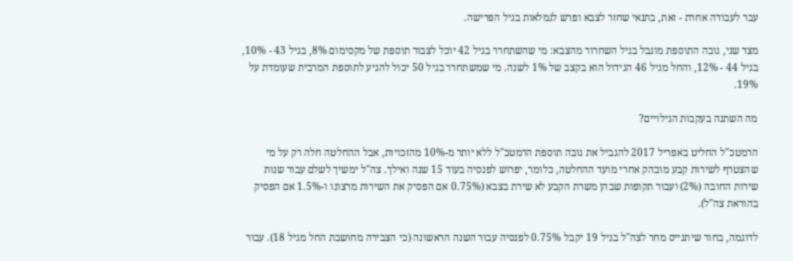עבר לעבודה אחרת - זאת, בתנאי שחזר לצבא ופרש לגמלאות בגיל הפרישה.

מצד שני, גובה התוספת מוגבל בגיל השחרור מהצבא: מי שהשתחרר בגיל 42 יוכל לצבור תוספת של מקסימום 8%, בגיל 43 - 10%, בגיל 44 - 12%, והחל מגיל 46 הגידול הוא בקצב של 1% לשנה. מי שמשתחרר בגיל 50 יכול להגיע לתוספת המרבית שעומדת על 19%.

מה השתנה בעקבות הגילויים?

הרמטכ"ל החליט באפריל 2017 להגביל את גובה תוספת הרמטכ"ל ללא יותר מ-10% מהזכויות, אבל ההחלטה חלה רק על מי שהצטרף לשירות קבע מובהק אחרי מועד ההחלטה, כלומר, יפרוש לפנסיה בעוד 15 שנה ואילך. צה"ל ימשיך לשלם עבור שנות שירות החובה (2%) ועבור תקופות שבהן משרת הקבע לא שירת בצבא (0.75% אם הפסיק את השירות מרצונו ו-1.5% אם הפסיק בהוראת צה"ל).

לדוגמה, בחור שיתגייס מחר לצה"ל בגיל 19 יקבל 0.75% לפנסיה עבור השנה הראשונה (כי הצבירה מחושבת החל מגיל 18). עבור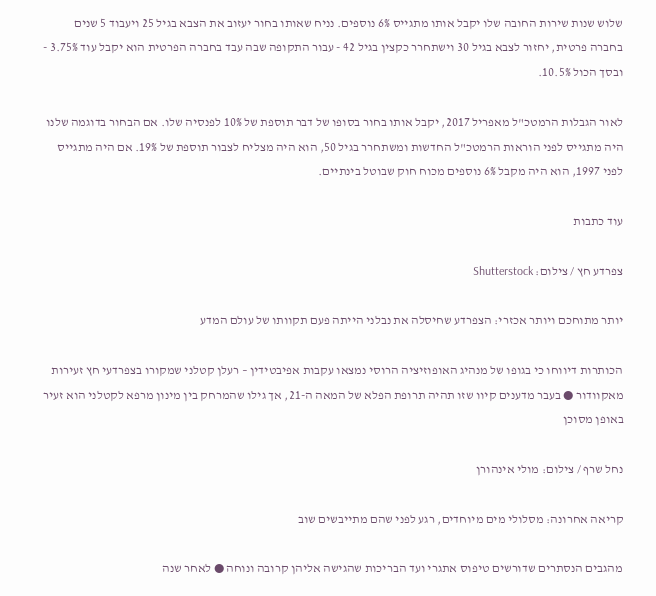שלוש שנות שירות החובה שלו יקבל אותו מתגייס 6% נוספים. נניח שאותו בחור יעזוב את הצבא בגיל 25 ויעבוד 5 שנים בחברה פרטית, יחזור לצבא בגיל 30 וישתחרר כקצין בגיל 42 - עבור התקופה שבה עבד בחברה הפרטית הוא יקבל עוד 3.75% - ובסך הכול 10.5%.

לאור הגבלות הרמטכ"ל מאפריל 2017, יקבל אותו בחור בסופו של דבר תוספת של 10% לפנסיה שלו. אם הבחור בדוגמה שלנו היה מתגייס לפני הוראות הרמטכ"ל החדשות ומשתחרר בגיל 50, הוא היה מצליח לצבור תוספת של 19%. אם היה מתגייס לפני 1997, הוא היה מקבל 6% נוספים מכוח חוק שבוטל בינתיים.

עוד כתבות

צפרדע חץ / צילום: Shutterstock

יותר מתוחכם ויותר אכזרי: הצפרדע שחיסלה את נבלני הייתה פעם תקוותו של עולם המדע

הכותרות דיווחו כי בגופו של מנהיג האופוזיציה הרוסי נמצאו עקבות אפיבטידין – רעלן קטלני שמקורו בצפרדעי חץ זעירות מאקוודור ● בעבר מדענים קיוו שזו תהיה תרופת הפלא של המאה ה-21, אך גילו שהמרחק בין מינון מרפא לקטלני הוא זעיר באופן מסוכן

נחל שרף / צילום: מולי אינהורן

קריאה אחרונה: מסלולי מים מיוחדים, רגע לפני שהם מתייבשים שוב

מהגבים הנסתרים שדורשים טיפוס אתגרי ועד הבריכות שהגישה אליהן קרובה ונוחה ● לאחר שנה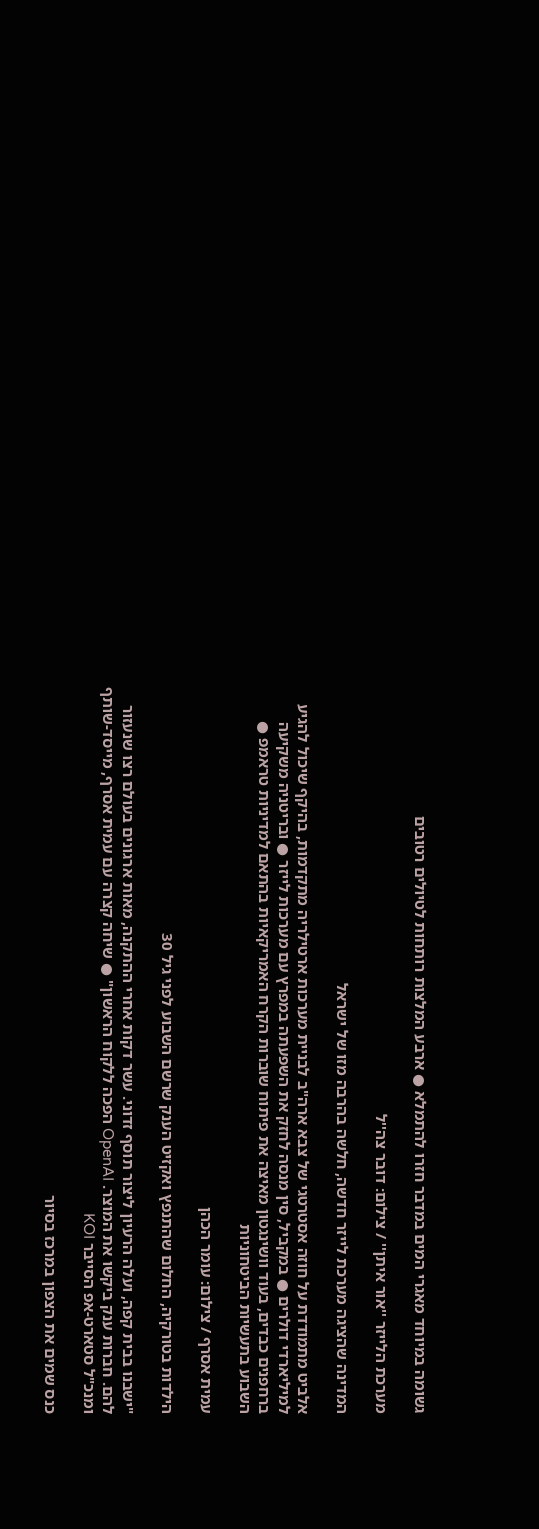גשומה במיוחד מאגרי המים במדבר חזרו להתמלא ● ארבע המלצות רותחות לטיולים רטובים

מערכת הלייזר ''אור איתן'' / צילום: דובר צה''ל

המדינה שהציגה מערכת לייזר חדשה, חלשה בהרבה מזו של ישראל

אלביט מתמודדת על חוזה אסטרטגי של צבא ארה"ב לבניית מערכות ארטילריה מתקדמות, בהיקף שיכול להגיע למיליארדי דולרים ● במקביל, סין מנסה לחזק את השפעתה במפרץ עם מערכות לייזר ● ובריטניה משקיעה ברחפנים כבדים, בעוד וושינגטון מאיצה את פיתוח שוברות הקרח האמריקאיות בהתאם למדיניות טראמפ ● השבוע בתעשיות הביטחוניות

עמית אסרף / צילום: עומר הכהן

הילדות בטורקיה, החלום שהתנפץ ואקזיט הענק שרשם השבוע לפני גיל 30

"ישבנו בבית קפה, ועלה הרעיון ליצור תוסף זדוני. עשר דקות אחרי ההתקנה, מאות ארגונים בעולם רצו שנעזור להם. חברות ענק ביקשו את המוצר. OpenAI הפכה ללקוח הראשון" ● שיחה קצרה עם עמית אסרף, מייסד-שותף ומנכ"ל סטארט-אפ הסייבר KOI

כנס שמים את הצפון במרכז בסיור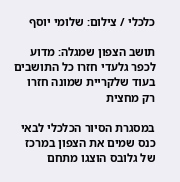כלכלי / צילום: שלומי יוסף

תושב הצפון שמגלה: מדוע לכפר גלעדי חזרו כל התושבים בעוד שלקריית שמונה חזרו רק מחצית

במסגרת הסיור הכלכלי לבאי כנס שמים את הצפון במרכז של גלובס הוצגו מתחם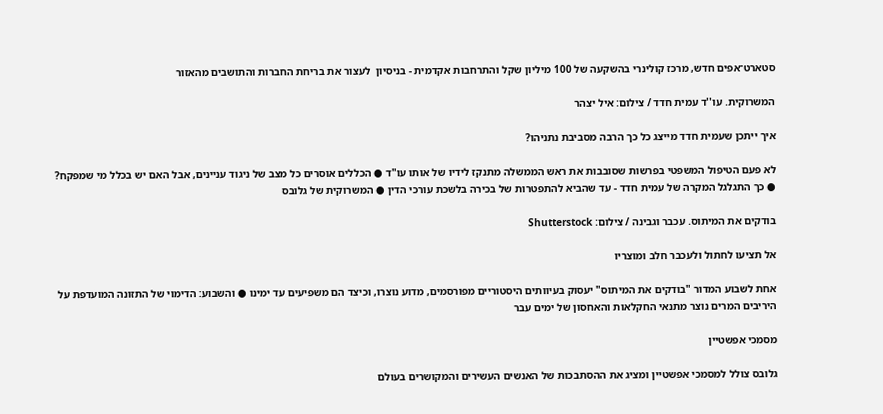סטארט־אפים חדש, מרכז קולינרי בהשקעה של 100 מיליון שקל והתרחבות אקדמית - בניסיון  לעצור את בריחת החברות והתושבים מהאזור

המשרוקית. עו''ד עמית חדד / צילום: איל יצהר

איך ייתכן שעמית חדד מייצג כל כך הרבה מסביבת נתניהו?

לא פעם הטיפול המשפטי בפרשות שסובבות את ראש הממשלה מתנקז לידיו של אותו עו"ד ● הכללים אוסרים כל מצב של ניגוד עניינים, אבל האם יש בכלל מי שמפקח? ● כך התגלגל המקרה של עמית חדד - עד שהביא להתפטרות של בכירה בלשכת עורכי הדין ● המשרוקית של גלובס

בודקים את המיתוס. עכבר וגבינה / צילום: Shutterstock

אל תציעו לחתול ולעכבר חלב ומוצריו

אחת לשבוע המדור "בודקים את המיתוס" יעסוק בעיוותים היסטוריים מפורסמים, מדוע נוצרו, וכיצד הם משפיעים עד ימינו ● והשבוע: הדימוי של התזונה המועדפת על היריבים המרים נוצר מתנאי החקלאות והאחסון של ימים עבר

מסמכי אפשטיין

גלובס צולל למסמכי אפשטיין ומציג את ההסתבכות של האנשים העשירים והמקושרים בעולם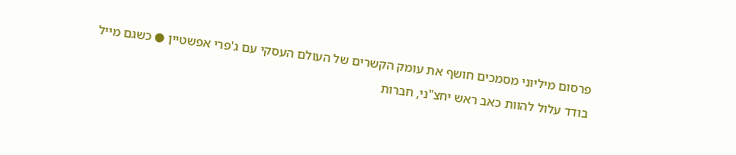פרסום מיליוני מסמכים חושף את עומק הקשרים של העולם העסקי עם ג'פרי אפשטיין ● כשגם מייל בודד עלול להוות כאב ראש יחצ"ני, חברות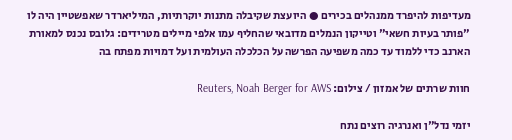מעדיפות להיפרד ממנהלים בכירים ● היועצת שקיבלה מתנות יוקרתיות, המיליארדר שאפשטיין היה לו "פותר בעיות חשאי" וטייקון הנמלים מדובאי שהחליף עמו אלפי מיילים מטרידים: גלובס נכנס למאורת הארנב כדי ללמוד עד כמה משפיעה הפרשה על הכלכלה העולמית ועל דמויות מפתח בה

חוות שרתים של אמזון / צילום: Reuters, Noah Berger for AWS

יזמי נדל"ן ואנרגיה רוצים נתח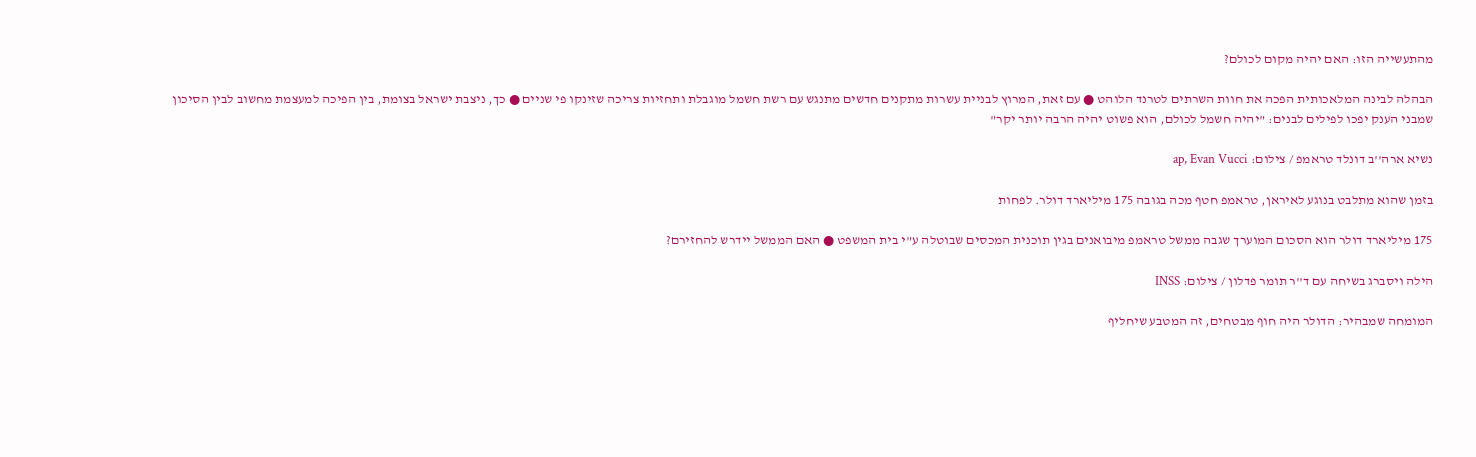מהתעשייה הזו: האם יהיה מקום לכולם?

הבהלה לבינה המלאכותית הפכה את חוות השרתים לטרנד הלוהט ● עם זאת, המרוץ לבניית עשרות מתקנים חדשים מתנגש עם רשת חשמל מוגבלת ותחזיות צריכה שזינקו פי שניים ● כך, ניצבת ישראל בצומת, בין הפיכה למעצמת מחשוב לבין הסיכון שמבני הענק יפכו לפילים לבנים: "יהיה חשמל לכולם, הוא פשוט יהיה הרבה יותר יקר"

נשיא ארה''ב דונלד טראמפ / צילום: ap, Evan Vucci

בזמן שהוא מתלבט בנוגע לאיראן, טראמפ חטף מכה בגובה 175 מיליארד דולר. לפחות

175 מיליארד דולר הוא הסכום המוערך שגבה ממשל טראמפ מיבואנים בגין תוכנית המכסים שבוטלה ע"י בית המשפט ● האם הממשל יידרש להחזירם?

הילה ויסברג בשיחה עם ד''ר תומר פדלון / צילום: INSS

המומחה שמבהיר: הדולר היה חוף מבטחים, זה המטבע שיחליף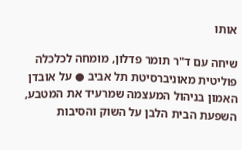אותו

שיחה עם ד"ר תומר פדלון, מומחה לכלכלה פוליטית מאוניברסיטת תל אביב ● על אובדן האמון בניהול המעצמה שמרעיד את המטבע, השפעת הבית הלבן על השוק והסיבות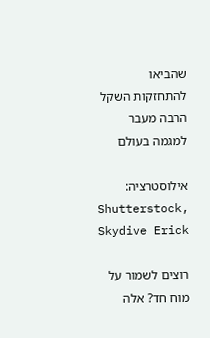שהביאו להתחזקות השקל הרבה מעבר למגמה בעולם

אילוסטרציה: Shutterstock, Skydive Erick

רוצים לשמור על מוח חד? אלה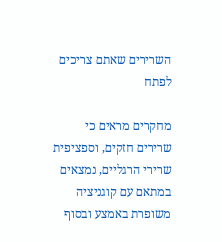השרירים שאתם צריכים לפתח

מחקרים מראים כי שרירים חזקים, וספציפית שרירי הרגליים, נמצאים במתאם עם קוגניציה משופרת באמצע ובסוף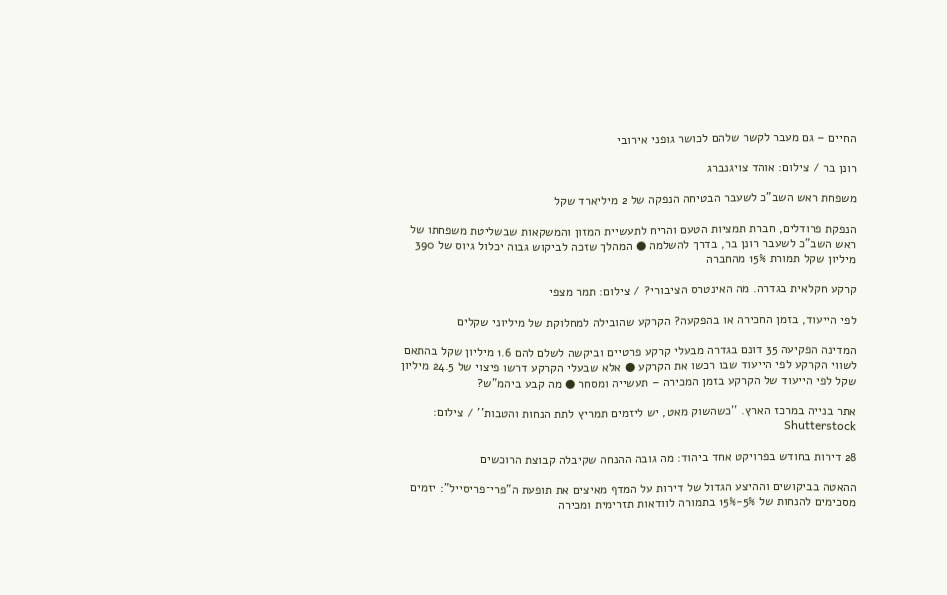החיים – גם מעבר לקשר שלהם לכושר גופני אירובי

רונן בר / צילום: אוהד צויגנברג

משפחת ראש השב"כ לשעבר הבטיחה הנפקה של 2 מיליארד שקל

הנפקת פרודלים, חברת תמציות הטעם והריח לתעשיית המזון והמשקאות שבשליטת משפחתו של ראש השב"כ לשעבר רונן בר, בדרך להשלמה ● המהלך שזכה לביקוש גבוה יכלול גיוס של 390 מיליון שקל תמורת 15% מהחברה

קרקע חקלאית בגדרה. מה האינטרס הציבורי? / צילום: תמר מצפי

לפי הייעוד, בזמן החכירה או בהפקעה? הקרקע שהובילה למחלוקת של מיליוני שקלים

המדינה הפקיעה 35 דונם בגדרה מבעלי קרקע פרטיים וביקשה לשלם להם 1.6 מיליון שקל בהתאם לשווי הקרקע לפי הייעוד שבו רכשו את הקרקע ● אלא שבעלי הקרקע דרשו פיצוי של 24.5 מיליון שקל לפי הייעוד של הקרקע בזמן המכירה – תעשייה ומסחר ● מה קבע ביהמ"ש?

אתר בנייה במרכז הארץ. ''כשהשוק מאט, יש ליזמים תמריץ לתת הנחות והטבות'' / צילום: Shutterstock

28 דירות בחודש בפרויקט אחד ביהוד: מה גובה ההנחה שקיבלה קבוצת הרוכשים

ההאטה בביקושים וההיצע הגדול של דירות על המדף מאיצים את תופעת ה"פרי־פריסייל": יזמים מסכימים להנחות של 5%-15% בתמורה לוודאות תזרימית ומכירה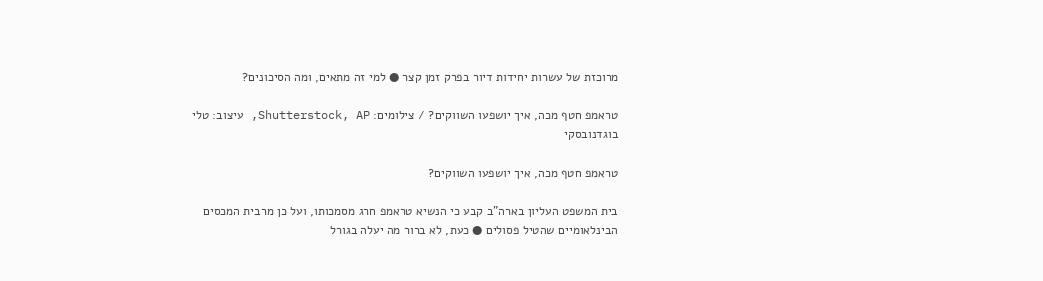מרוכזת של עשרות יחידות דיור בפרק זמן קצר ● למי זה מתאים, ומה הסיכונים?

טראמפ חטף מכה, איך יושפעו השווקים? / צילומים: Shutterstock, AP, עיצוב: טלי בוגדנובסקי

טראמפ חטף מכה, איך יושפעו השווקים?

בית המשפט העליון בארה"ב קבע כי הנשיא טראמפ חרג מסמכותו, ועל כן מרבית המכסים הבינלאומיים שהטיל פסולים ● כעת, לא ברור מה יעלה בגורל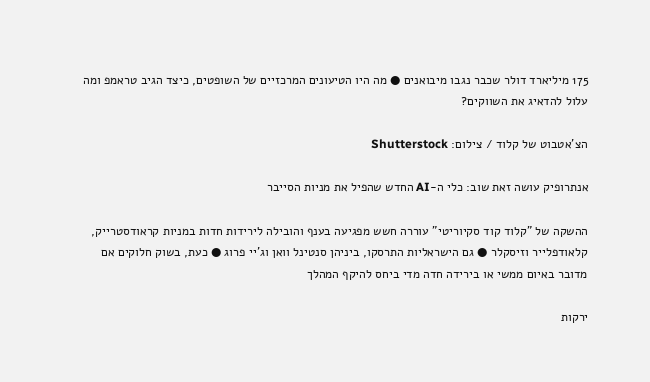175 מיליארד דולר שכבר נגבו מיבואנים ● מה היו הטיעונים המרכזיים של השופטים, כיצד הגיב טראמפ ומה עלול להדאיג את השווקים?

הצ'אטבוט של קלוד / צילום: Shutterstock

אנתרופיק עושה זאת שוב: כלי ה-AI החדש שהפיל את מניות הסייבר

ההשקה של "קלוד קוד סקיוריטי" עוררה חשש מפגיעה בענף והובילה לירידות חדות במניות קראודסטרייק, קלאודפלייר וזיסקלר ● גם הישראליות התרסקו, ביניהן סנטינל וואן וג'יי פרוג ● כעת, בשוק חלוקים אם מדובר באיום ממשי או בירידה חדה מדי ביחס להיקף המהלך

ירקות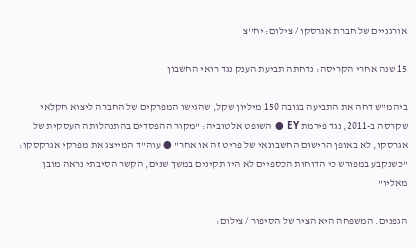אורגניים של חברת אגרסקו / צילום: יח''צ

15 שנה אחרי הקריסה: נדחתה תביעת הענק נגד רואי החשבון

ביהמ"ש דחה את התביעה בגובה 150 מיליון שקל, שהגישו המפרקים של החברה ליצוא חקלאי שקרסה ב-2011, נגד פירמת EY ● השופט אלטוביה: "מקור ההפסדים בהתנהלותה העסקית של אגרסקו, לא באופן הרישום החשבונאי של פריט זה או אחר" ● עוה"ד המייצג את מפרקי אגרקסקו: "כשנקבע במפורש כי הדוחות הכספיים לא היו תקינים במשך שנים, הקשר הסיבתי נראה מובן מאליו"

הגפנים. המשפחה היא הציר של הסיפור / צילום: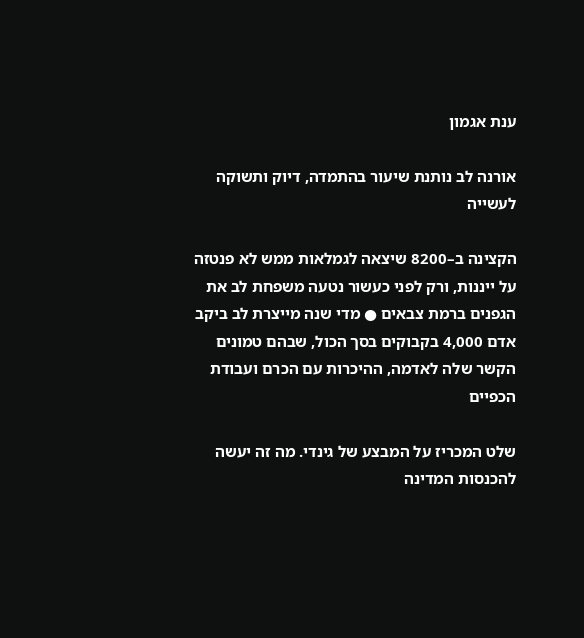ענת אגמון

אורנה לב נותנת שיעור בהתמדה, דיוק ותשוקה לעשייה

הקצינה ב–8200 שיצאה לגמלאות ממש לא פנטזה על ייננות, ורק לפני כעשור נטעה משפחת לב את הגפנים ברמת צבאים ● מדי שנה מייצרת לב ביקב אדם 4,000 בקבוקים בסך הכול, שבהם טמונים הקשר שלה לאדמה, ההיכרות עם הכרם ועבודת הכפיים

שלט המכריז על המבצע של גינדי. מה זה יעשה להכנסות המדינה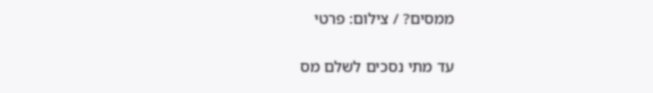ממסים? / צילום: פרטי

עד מתי נסכים לשלם מס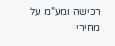רכישה ומע"מ על מחירי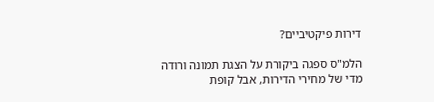דירות פיקטיביים?

הלמ"ס ספגה ביקורת על הצגת תמונה ורודה מדי של מחירי הדירות, אבל קופת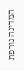המדינה גורפת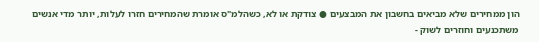הון ממחירים שלא מביאים בחשבון את המבצעים ● צודקת או לא, כשהלמ"ס אומרת שהמחירים חזרו לעלות, יותר מדי אנשים משתכנעים וחוזרים לשוק -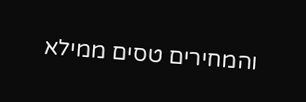והמחירים טסים ממילא